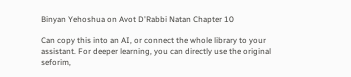Binyan Yehoshua on Avot D'Rabbi Natan Chapter 10

Can copy this into an AI, or connect the whole library to your assistant. For deeper learning, you can directly use the original seforim,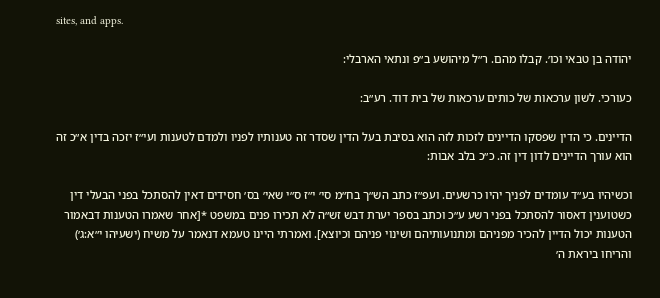sites, and apps.

יהודה בן טבאי וכו׳. קבלו מהם. ר״ל מיהושע ב״פ ונתאי הארבלי:

כעורכי. לשון ערכאות של כותים ערכאות של בית דוד. רע״ב:

הדיינים. כי הדין שפסקו הדיינים לזכות לזה הוא בסיבת בעל הדין שסדר זה טענותיו לפניו ולמדם לטענות ועי״ז יזכה בדין א״כ זה הוא עורך הדיינים לדון דין זה. כ״כ בלב אבות:

וכשיהיו בע״ד עומדים לפניך יהיו כרשעים. ועפ״ז כתב הש״ך בח״מ סי׳ י״ז ס״י שאי׳ בס׳ חסידים דאין להסתכל בפני הבעלי דין כשטוענין דאסור להסתכל בפני רשע ע״כ וכתב בספר יערת דבש זש״ה לא תכירו פנים במשפט *[אחר שאמרו הטענות דבאמור הטענות יכול הדיין להכיר מפניהם ומתנועותיהם ושינוי פניהם וכיוצא]. ואמרתי היינו טעמא דנאמר על משיח (ישעיהו י״א:ג׳) והריחו ביראת ה׳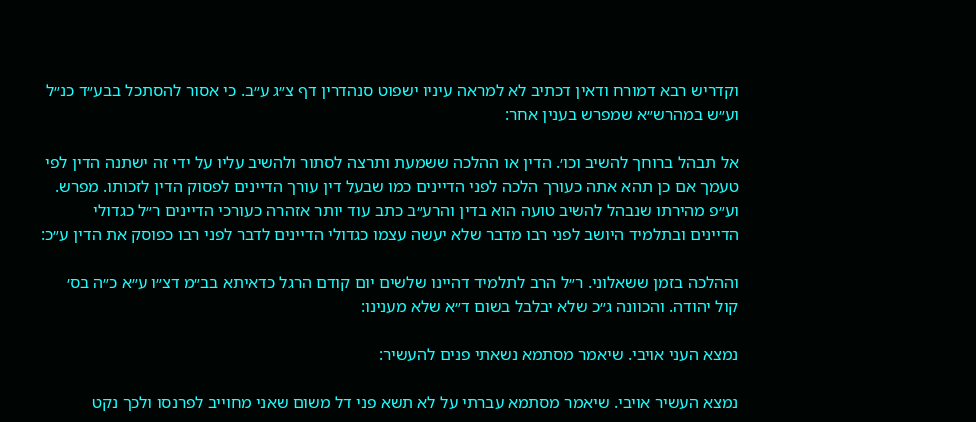וקדריש רבא דמורח ודאין דכתיב לא למראה עיניו ישפוט סנהדרין דף צ״ג ע״ב. כי אסור להסתכל בבע״ד כנ״ל וע״ש במהרש״א שמפרש בענין אחר:

אל תבהל ברוחך להשיב וכו׳. הדין או ההלכה ששמעת ותרצה לסתור ולהשיב עליו על ידי זה ישתנה הדין לפי טעמך אם כן תהא אתה כעורך הלכה לפני הדיינים כמו שבעל דין עורך הדיינים לפסוק הדין לזכותו. מפרש. וע״פ מהירתו שנבהל להשיב טועה הוא בדין והרע״ב כתב עוד יותר אזהרה כעורכי הדיינים ר״ל כגדולי הדיינים ובתלמיד היושב לפני רבו מדבר שלא יעשה עצמו כגדולי הדיינים לדבר לפני רבו כפוסק את הדין ע״כ:

וההלכה בזמן ששאלוני. ר״ל הרב לתלמיד דהיינו שלשים יום קודם הרגל כדאיתא בב״מ דצ״ו ע״א כ״ה בס׳ קול יהודה. והכוונה ג״כ שלא יבלבל בשום ד״א שלא מענינו:

נמצא העני אויבי. שיאמר מסתמא נשאתי פנים להעשיר:

נמצא העשיר אויבי. שיאמר מסתמא עברתי על לא תשא פני דל משום שאני מחוייב לפרנסו ולכך נקט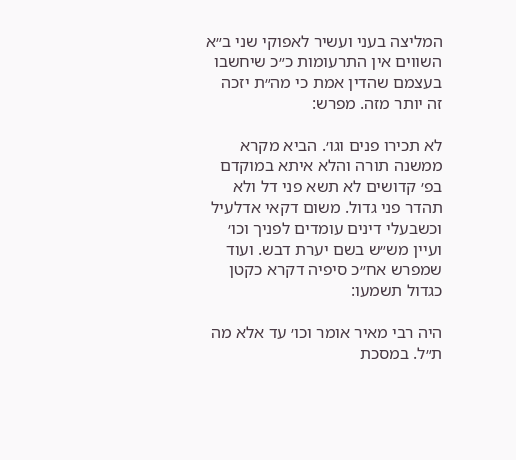המליצה בעני ועשיר לאפוקי שני ב״א השווים אין התרעומות כ״כ שיחשבו בעצמם שהדין אמת כי מה״ת יזכה זה יותר מזה. מפרש:

לא תכירו פנים וגו׳. הביא מקרא ממשנה תורה והלא איתא במוקדם בפ׳ קדושים לא תשא פני דל ולא תהדר פני גדול. משום דקאי אדלעיל וכשבעלי דינים עומדים לפניך וכו׳ ועיין מש״ש בשם יערת דבש. ועוד שמפרש אח״כ סיפיה דקרא כקטן כגדול תשמעו:

היה רבי מאיר אומר וכו׳ עד אלא מה ת״ל. במסכת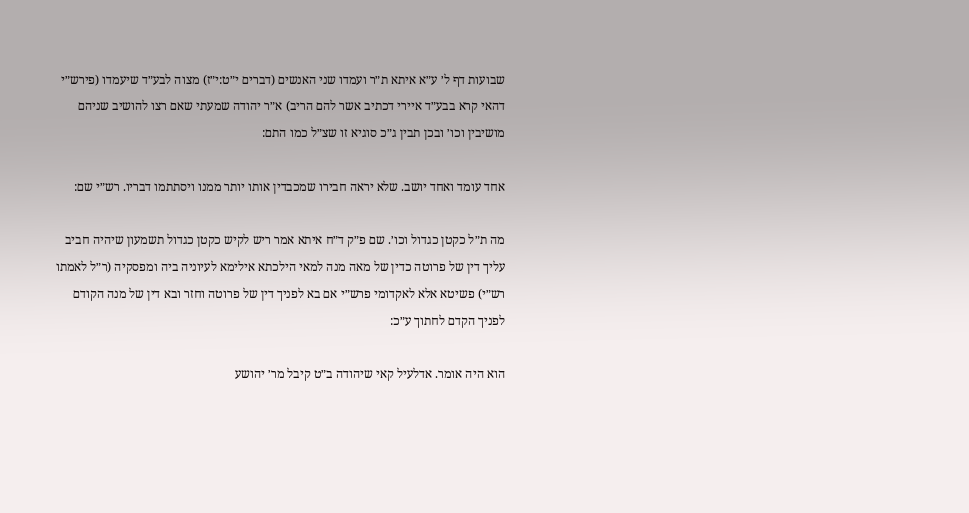שבועות דף ל׳ ע״א איתא ת״ר ועמדו שני האנשים (דברים י״ט:י״ז) מצוה לבע״ד שיעמדו (פירש״י דהאי קרא בבע״ד איירי דכתיב אשר להם הריב) א״ר יהודה שמעתי שאם רצו להושיב שניהם מושיבין וכו׳ ובכן תבין ג״כ סוגיא זו שצ״ל כמו התם:

אחד עומד ואחד יושב. שלא יראה חבירו שמכבדין אותו יותר ממנו ויסתתמו דבריו. רש״י שם:

מה ת״ל כקטן כגדול וכו׳. שם פ״ק ד״ח איתא אמר ריש לקיש כקטן כגדול תשמעון שיהיה חביב עליך דין של פרוטה כדין של מאה מנה למאי הילכתא אילימא לעיוניה ביה ומפסקיה (ר״ל לאמתו רש״י) פשיטא אלא לאקדומי פרש״י אם בא לפניך דין של פרוטה וחזר ובא דין של מנה הקודם לפניך הקדם לחתוך ע״כ:

הוא היה אומר. אדלעיל קאי שיהודה ב״ט קיבל מר׳ יהושע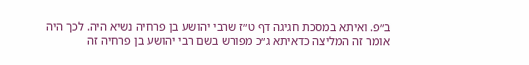ב״פ. ואיתא במסכת חגיגה דף ט״ז שרבי יהושע בן פרחיה נשיא היה. לכך היה אומר זה המליצה כדאיתא ג״כ מפורש בשם רבי יהושע בן פרחיה זה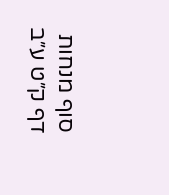סוף מנחות דף ק״ט ע״ב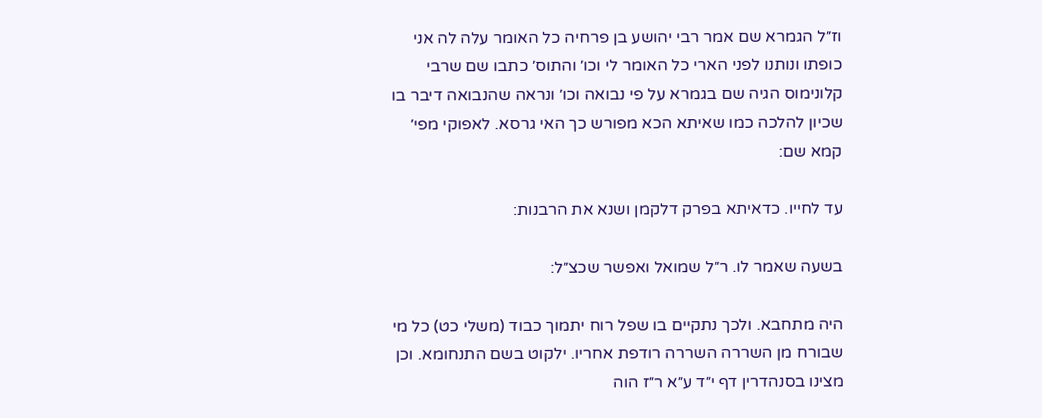וז״ל הגמרא שם אמר רבי יהושע בן פרחיה כל האומר עלה לה אני כופתו ונותנו לפני הארי כל האומר לי וכו׳ והתוס׳ כתבו שם שרבי קלונימוס הגיה שם בגמרא על פי נבואה וכו׳ ונראה שהנבואה דיבר בו שכיון להלכה כמו שאיתא הכא מפורש כך האי גרסא. לאפוקי מפי׳ קמא שם:

עד לחייו. כדאיתא בפרק דלקמן ושנא את הרבנות:

בשעה שאמר לו. ר״ל שמואל ואפשר שכצ״ל:

היה מתחבא. ולכך נתקיים בו שפל רוח יתמוך כבוד (משלי כט) כל מי שבורח מן השררה השררה רודפת אחריו. ילקוט בשם התנחומא. וכן מצינו בסנהדרין דף י״ד ע״א ר״ז הוה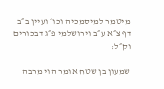מיטמר למיסמכיה וכו׳ ועיין ב״ב דף צ״א ע״ב וירושלמי פ״ג דבכורים וק״ל:

שמעון בן שטח אומר הוי מרבה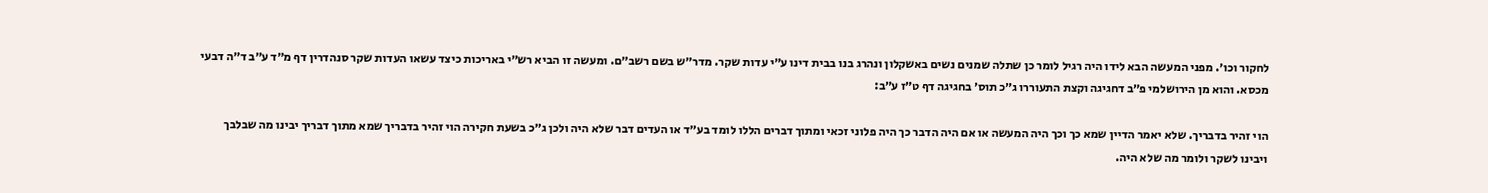לחקור וכו׳. מפני המעשה הבא לידו היה רגיל לומר כן שתלה שמנים נשים באשקלון ונהרג בנו בבית דינו ע״י עדות שקר. מדר״ש בשם רשב״ם. ומעשה זו הביא רש״י באריכות כיצד עשאו העדות שקר סנהדרין דף מ״ד ע״ב ד״ה דבעי מכסא. והוא מן הירושלמי פ״ב דחגיגה וקצת התעוררו ג״כ תוס׳ בחגיגה דף ט״ז ע״ב:

הוי זהיר בדבריך. שלא יאמר הדיין שמא כך וכך היה המעשה או אם היה הדבר כך היה פלוני זכאי ומתוך דברים הללו לומד בע״ד או העדים דבר שלא היה ולכן ג״כ בשעת חקירה הוי זהיר בדבריך שמא מתוך דבריך יבינו מה שבלבך ויבינו לשקר ולומר מה שלא היה.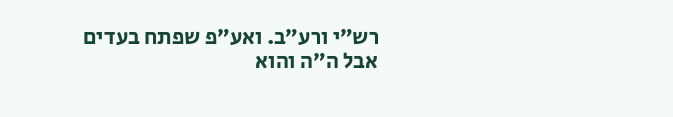רש״י ורע״ב. ואע״פ שפתח בעדים אבל ה״ה והוא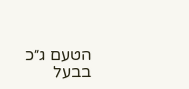הטעם ג״כ בבעל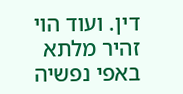דין. ועוד הוי זהיר מלתא באפי נפשיה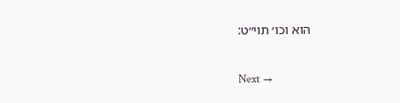הוא וכו׳ תוי״ט:

Next →